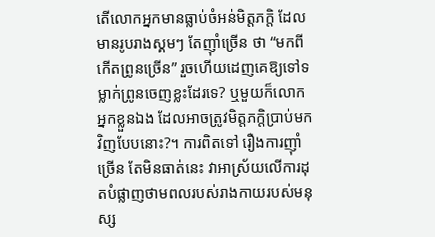តើលោកអ្នកមានធ្លាប់ចំអន់មិត្តភក្តិ ដែលមានរូបរាងស្គមៗ តែញ៉ាំច្រើន ថា “មកពីកើតព្រូនច្រើន” រួចហើយដេញគេឱ្យទៅទម្លាក់ព្រូនចេញខ្លះដែរទេ? ឬមួយក៏លោកអ្នកខ្លួនឯង ដែលអាចត្រូវមិត្តភក្តិប្រាប់មកវិញបែបនោះ?។ ការពិតទៅ រឿងការញ៉ាំច្រើន តែមិនធាត់នេះ វាអាស្រ័យលើការដុតបំផ្លាញថាមពលរបស់រាងកាយរបស់មនុស្ស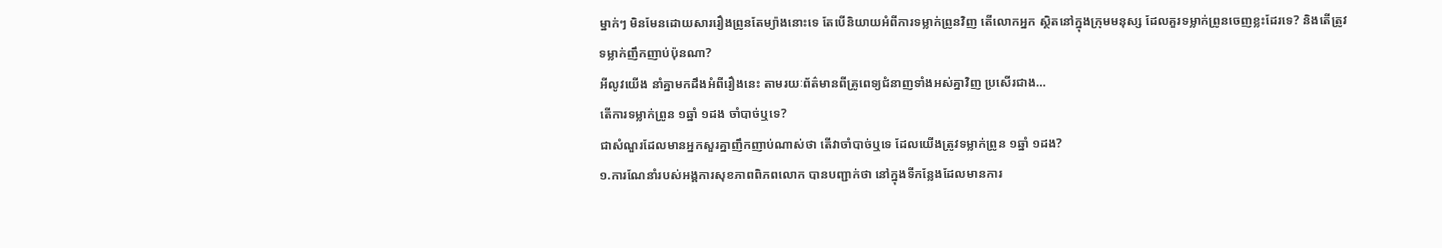ម្នាក់ៗ មិនមែនដោយសាររឿងព្រូនតែម្យ៉ាងនោះទេ តែបើនិយាយអំពីការទម្លាក់ព្រូនវិញ តើលោកអ្នក ស្ថិតនៅក្នុងក្រុមមនុស្ស ដែលគួរទម្លាក់ព្រូនចេញខ្លះដែរទេ? និងតើត្រូវទម្លាក់ញឹកញាប់ប៉ុនណា?
អីលូវយើង នាំគ្នាមកដឹងអំពីរឿងនេះ តាមរយៈព័ត៌មានពីគ្រូពេទ្យជំនាញទាំងអស់គ្នាវិញ ប្រសើរជាង…
តើការទម្លាក់ព្រូន ១ឆ្នាំ ១ដង ចាំបាច់ឬទេ?
ជាសំណួរដែលមានអ្នកសួរគ្នាញឹកញាប់ណាស់ថា តើវាចាំបាច់ឬទេ ដែលយើងត្រូវទម្លាក់ព្រូន ១ឆ្នាំ ១ដង?
១.ការណែនាំរបស់អង្គការសុខភាពពិភពលោក បានបញ្ជាក់ថា នៅក្នុងទីកន្លែងដែលមានការ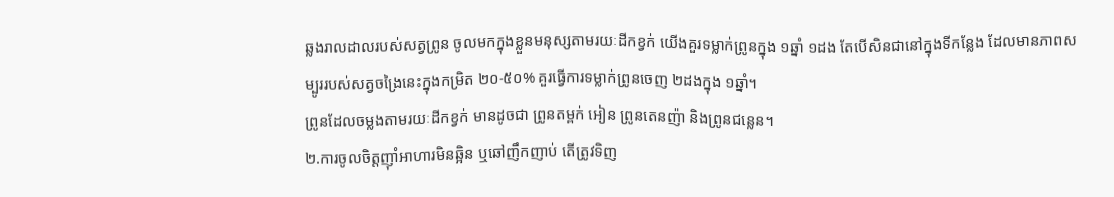ឆ្លងរាលដាលរបស់សត្វព្រូន ចូលមកក្នុងខ្លួនមនុស្សតាមរយៈដីកខ្វក់ យើងគួរទម្លាក់ព្រូនក្នុង ១ឆ្នាំ ១ដង តែបើសិនជានៅក្នុងទីកន្លែង ដែលមានភាពសម្បូររបស់សត្វចង្រៃនេះក្នុងកម្រិត ២០-៥០% គួរធ្វើការទម្លាក់ព្រូនចេញ ២ដងក្នុង ១ឆ្នាំ។
ព្រូនដែលចម្លងតាមរយៈដីកខ្វក់ មានដូចជា ព្រូនតម្ពក់ អៀន ព្រូនតេនញ៉ា និងព្រូនជន្លេន។
២.ការចូលចិត្តញ៉ាំអាហារមិនឆ្អិន ឬឆៅញឹកញាប់ តើត្រូវទិញ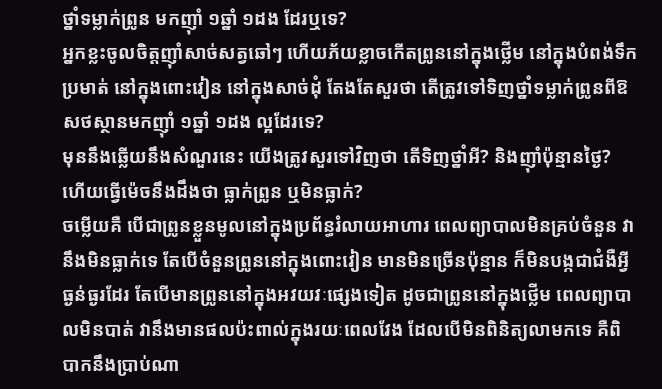ថ្នាំទម្លាក់ព្រូន មកញ៉ាំ ១ឆ្នាំ ១ដង ដែរឬទេ?
អ្នកខ្លះចូលចិត្តញ៉ាំសាច់សត្វឆៅៗ ហើយភ័យខ្លាចកើតព្រូននៅក្នុងថ្លើម នៅក្នុងបំពង់ទឹកប្រមាត់ នៅក្នុងពោះវៀន នៅក្នុងសាច់ដុំ តែងតែសួរថា តើត្រូវទៅទិញថ្នាំទម្លាក់ព្រូនពីឱសថស្ថានមកញ៉ាំ ១ឆ្នាំ ១ដង ល្អដែរទេ?
មុននឹងឆ្លើយនឹងសំណួរនេះ យើងត្រូវសួរទៅវិញថា តើទិញថ្នាំអី? និងញ៉ាំប៉ុន្មានថ្ងៃ? ហើយធ្វើម៉េចនឹងដឹងថា ធ្លាក់ព្រូន ឬមិនធ្លាក់?
ចម្លើយគឺ បើជាព្រូនខ្លួនមូលនៅក្នុងប្រព័ន្ធរំលាយអាហារ ពេលព្យាបាលមិនគ្រប់ចំនួន វានឹងមិនធ្លាក់ទេ តែបើចំនួនព្រូននៅក្នុងពោះវៀន មានមិនច្រើនប៉ុន្មាន ក៏មិនបង្កជាជំងឺអ្វីធ្ងន់ធ្ងរដែរ តែបើមានព្រូននៅក្នុងអវយវៈផ្សេងទៀត ដូចជាព្រូននៅក្នុងថ្លើម ពេលព្យាបាលមិនបាត់ វានឹងមានផលប៉ះពាល់ក្នុងរយៈពេលវែង ដែលបើមិនពិនិត្យលាមកទេ គឺពិបាកនឹងប្រាប់ណា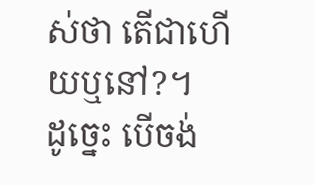ស់ថា តើជាហើយឬនៅ?។
ដូច្នេះ បើចង់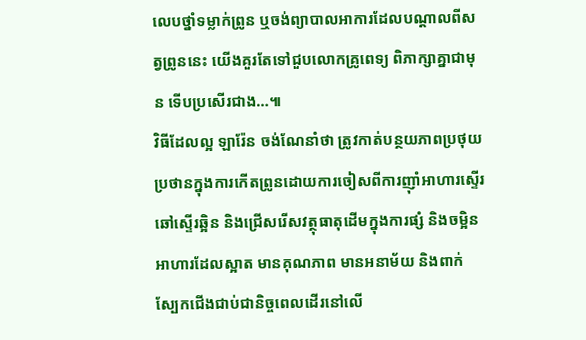លេបថ្នាំទម្លាក់ព្រូន ឬចង់ព្យាបាលអាការដែលបណ្ដាលពីសត្វព្រូននេះ យើងគួរតែទៅជួបលោកគ្រូពេទ្យ ពិភាក្សាគ្នាជាមុន ទើបប្រសើរជាង…៕
វិធីដែលល្អ ឡារ៉ែន ចង់ណែនាំថា ត្រូវកាត់បន្ថយភាពប្រថុយប្រថានក្នុងការកើតព្រូនដោយការចៀសពីការញ៉ាំអាហារស្ទើរឆៅស្ទើរឆ្អិន និងជ្រើសរើសវត្ថុធាតុដើមក្នុងការផ្សំ និងចម្អិនអាហារដែលស្អាត មានគុណភាព មានអនាម័យ និងពាក់ស្បែកជើងជាប់ជានិច្ចពេលដើរនៅលើ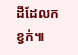ដីដែលកខ្វក់៕